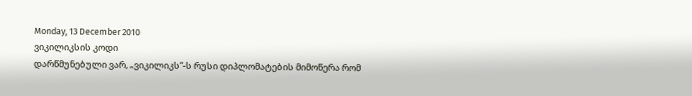Monday, 13 December 2010
ვიკილიკსის კოდი
დარწმუნებული ვარ, „ვიკილიკს“-ს რუსი დიპლომატების მიმოწერა რომ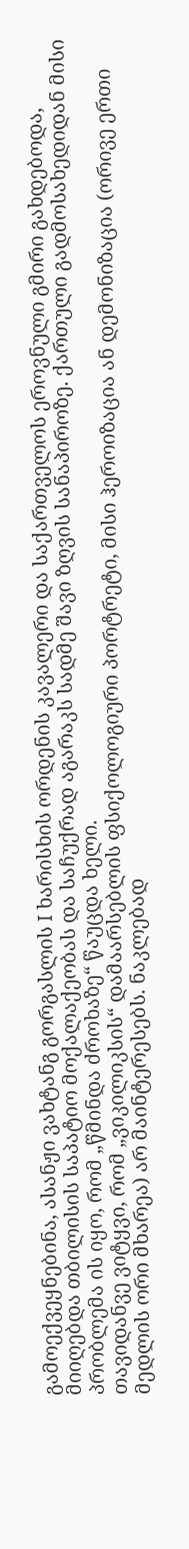გამოექვეყნებინა, ასანჟი ვახტანგ გორგასლის I ხარისხის ორდენის კავალერი და საქართველოს ეროვნული გმირი გახდებოდა, მიიღებდა თბილისის საპატიო მოქალაქეობას და საჩუქრად აგარაკს სადმე შავი ზღვის სანაპიროზე. ქართული გადმოსახედიდან მისი პრობლემა ის იყო, რომ „წმინდა ძროხაზე“ წაუცდა ხელი.
თავიდანვე ვიტყვი, რომ „ვიკილიკსის“ დამაარსებლის ფსიქოლოგიური პორტრეტი, მისი ჰეროიზაცია ან დემონიზაცია (ორივე ერთი მედლის ორი მხარეა) არ მაინტერესებს. ნაკლებად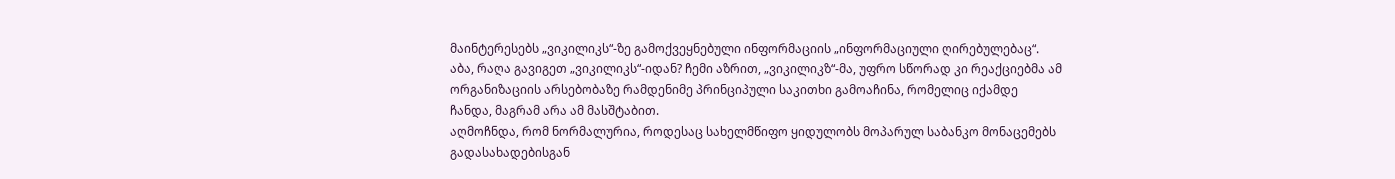მაინტერესებს „ვიკილიკს“-ზე გამოქვეყნებული ინფორმაციის „ინფორმაციული ღირებულებაც“. აბა, რაღა გავიგეთ „ვიკილიკს“-იდან? ჩემი აზრით, „ვიკილიკზ“-მა, უფრო სწორად კი რეაქციებმა ამ ორგანიზაციის არსებობაზე რამდენიმე პრინციპული საკითხი გამოაჩინა, რომელიც იქამდე ჩანდა, მაგრამ არა ამ მასშტაბით.
აღმოჩნდა, რომ ნორმალურია, როდესაც სახელმწიფო ყიდულობს მოპარულ საბანკო მონაცემებს გადასახადებისგან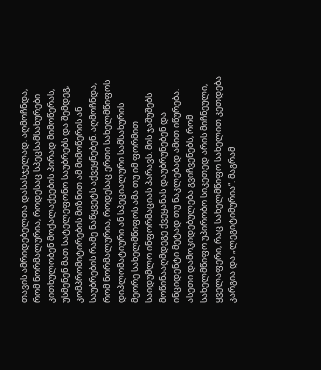თავის ამრიდებელთა დასასჯელად. აღმოჩნდა, რომ ნორმალურია, როდესაც სპეცსამსახურები კითხულობენ მოქალაქეების პირად მიმოწერას, უსმენენ მათ სატელეფონო საუბრებს და შემდეგ, კომპრომიტირების მიზნით ამ მიმოწერის ან საუბრების რამე ნაწყვეტს აქვეყნებენ. აღმოჩნდა, რომ ნორმალურია, როდესაც ერთი სახელმწიფოს დიპლომატიური ან სპეციალური სამსახურის მეორე სახელმწიფოს ამა თუ იმ ფორმით საიდუმლო ინფორმაციას პარავს. მის ჯაშუშებს მოწინააღმდეგე ქვეყანას დაუბრუნებენ და ინციდენტი მეტად თუ ნაკლებად ამით იწურება. ასეთი დამოკიდებულება გვიჩვენებს, რომ სახელმწიფო უპირობო სიკეთედ არის მიჩნეული, ყველაფერი, რაც სახელმწიფო სახელით კეთდება კარგია და „ლეგიტიმურია“. მაგრამ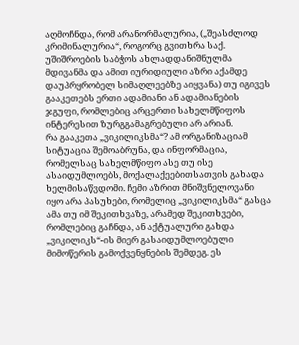აღმოჩნდა, რომ არანორმალურია, („შეასძლოდ კრიმინალურია“, როგორც გვითხრა საქ. უშიშროების საბჭოს ახლადდანიშნულმა მდივანმა და ამით იურიდიული აზრი აქამდე დაუპრყრობელ სიმაღლეებზე აიყვანა) თუ იგივეს გააკეთებს ერთი ადამიანი ან ადამიანების ჯგუფი, რომლებიც არცერთი სახელმწიფოს ინტერესით ზურგგამაგრებული არ არიან.
რა გააკეთა „ვიკილიკსმა“? ამ ორგანიზაციამ სიტუაცია შემოაბრუნა, და ინფორმაცია, რომელსაც სახელმწიფო ასე თუ ისე ასაიდუმლოებს, მოქალაქეებითსათვის გახადა ხელმისაწვდომი. ჩემი აზრით მნიშვნელოვანი იყო არა პასუხები, რომელიც „ვიკილიკსმა“ გასცა ამა თუ იმ შეკითხვაზე, არამედ შეკითხვები, რომლებიც გაჩნდა, ან აქტუალური გახდა „ვიკილიკს“-ის მიერ გასაიდუმლოებული მიმოწერის გამოქვენყნების შემდეგ. ეს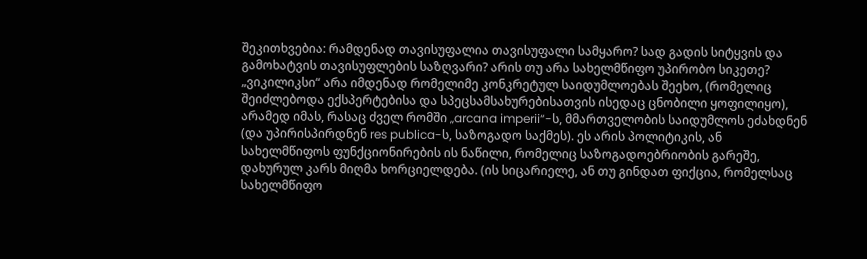შეკითხვებია: რამდენად თავისუფალია თავისუფალი სამყარო? სად გადის სიტყვის და გამოხატვის თავისუფლების საზღვარი? არის თუ არა სახელმწიფო უპირობო სიკეთე?
„ვიკილიკსი“ არა იმდენად რომელიმე კონკრეტულ საიდუმლოებას შეეხო, (რომელიც შეიძლებოდა ექსპერტებისა და სპეცსამსახურებისათვის ისედაც ცნობილი ყოფილიყო), არამედ იმას, რასაც ძველ რომში „arcana imperii“-ს, მმართველობის საიდუმლოს ეძახდნენ (და უპირისპირდნენ res publica-ს, საზოგადო საქმეს). ეს არის პოლიტიკის, ან სახელმწიფოს ფუნქციონირების ის ნაწილი, რომელიც საზოგადოებრიობის გარეშე, დახურულ კარს მიღმა ხორციელდება. (ის სიცარიელე, ან თუ გინდათ ფიქცია, რომელსაც სახელმწიფო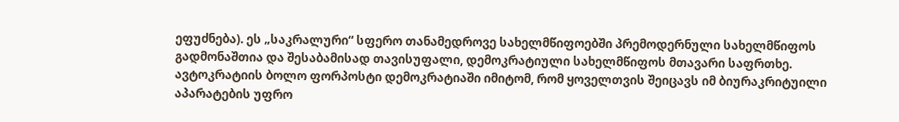ეფუძნება). ეს „საკრალური“ სფერო თანამედროვე სახელმწიფოებში პრემოდერნული სახელმწიფოს გადმონაშთია და შესაბამისად თავისუფალი, დემოკრატიული სახელმწიფოს მთავარი საფრთხე. ავტოკრატიის ბოლო ფორპოსტი დემოკრატიაში იმიტომ, რომ ყოველთვის შეიცავს იმ ბიურაკრიტუილი აპარატების უფრო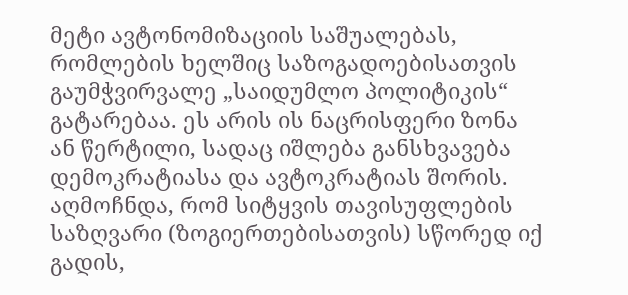მეტი ავტონომიზაციის საშუალებას, რომლების ხელშიც საზოგადოებისათვის გაუმჭვირვალე „საიდუმლო პოლიტიკის“ გატარებაა. ეს არის ის ნაცრისფერი ზონა ან წერტილი, სადაც იშლება განსხვავება დემოკრატიასა და ავტოკრატიას შორის. აღმოჩნდა, რომ სიტყვის თავისუფლების საზღვარი (ზოგიერთებისათვის) სწორედ იქ გადის,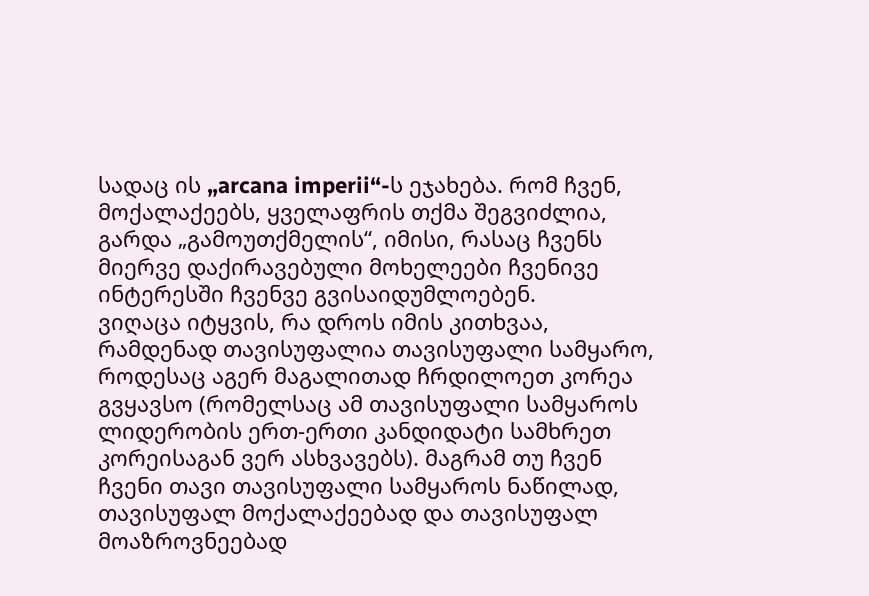სადაც ის „arcana imperii“-ს ეჯახება. რომ ჩვენ, მოქალაქეებს, ყველაფრის თქმა შეგვიძლია, გარდა „გამოუთქმელის“, იმისი, რასაც ჩვენს მიერვე დაქირავებული მოხელეები ჩვენივე ინტერესში ჩვენვე გვისაიდუმლოებენ.
ვიღაცა იტყვის, რა დროს იმის კითხვაა, რამდენად თავისუფალია თავისუფალი სამყარო, როდესაც აგერ მაგალითად ჩრდილოეთ კორეა გვყავსო (რომელსაც ამ თავისუფალი სამყაროს ლიდერობის ერთ-ერთი კანდიდატი სამხრეთ კორეისაგან ვერ ასხვავებს). მაგრამ თუ ჩვენ ჩვენი თავი თავისუფალი სამყაროს ნაწილად, თავისუფალ მოქალაქეებად და თავისუფალ მოაზროვნეებად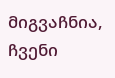მიგვაჩნია, ჩვენი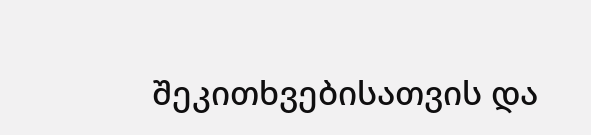შეკითხვებისათვის და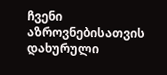ჩვენი აზროვნებისათვის დახურული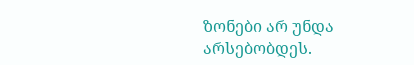ზონები არ უნდა არსებობდეს.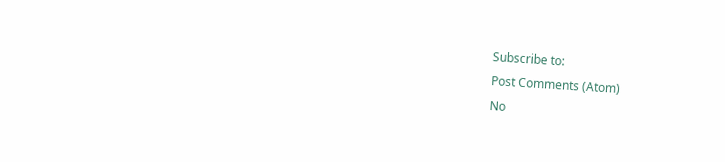Subscribe to:
Post Comments (Atom)
No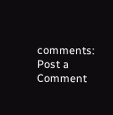comments:
Post a Comment